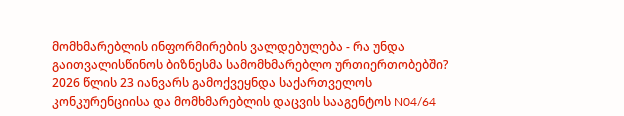მომხმარებლის ინფორმირების ვალდებულება - რა უნდა გაითვალისწინოს ბიზნესმა სამომხმარებლო ურთიერთობებში?
2026 წლის 23 იანვარს გამოქვეყნდა საქართველოს კონკურენციისა და მომხმარებლის დაცვის სააგენტოს N04/64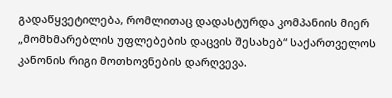გადაწყვეტილება, რომლითაც დადასტურდა კომპანიის მიერ „მომხმარებლის უფლებების დაცვის შესახებ“ საქართველოს კანონის რიგი მოთხოვნების დარღვევა.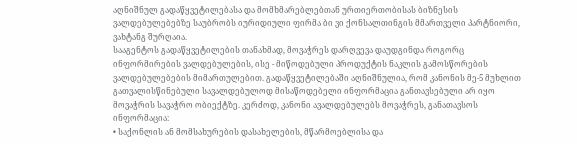აღნიშნულ გადაწყვეტილებასა და მომხმარებლებთან ურთიერთობისას ბიზნესის ვალდებულებებზე საუბრობს იურიდიული ფირმა ბი ვი ქონსალთინგის მმართველი პარტნიორი, ვახტანგ შურღაია.
სააგენტოს გადაწყვეტილების თანახმად, მოვაჭრეს დარღვევა დაუდგინდა როგორც ინფორმირების ვალდებულების, ისე - მიწოდებული პროდუქტის ნაკლის გამოსწორების ვალდებულებების მიმართულებით. გადაწყვეტილებაში აღნიშნულია, რომ კანონის მე-5 მუხლით გათვალისწინებული სავალდებულოდ მისაწოდებელი ინფორმაცია განთავსებული არ იყო მოვაჭრის სავაჭრო ობიექტზე. კერძოდ, კანონი ავალდებულებს მოვაჭრეს, განათავსოს ინფორმაცია:
• საქონლის ან მომსახურების დასახელების, მწარმოებლისა და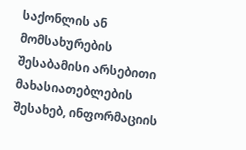საქონლის ან მომსახურების შესაბამისი არსებითი მახასიათებლების შესახებ, ინფორმაციის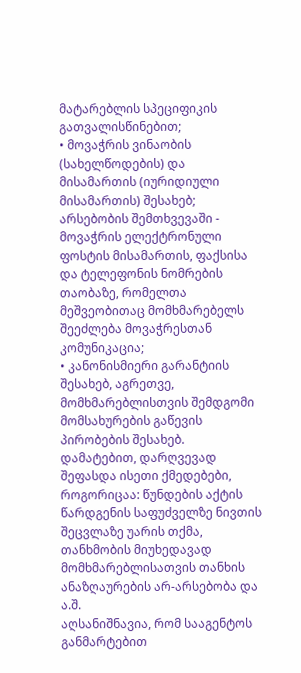მატარებლის სპეციფიკის გათვალისწინებით;
• მოვაჭრის ვინაობის (სახელწოდების) და მისამართის (იურიდიული მისამართის) შესახებ; არსებობის შემთხვევაში - მოვაჭრის ელექტრონული ფოსტის მისამართის, ფაქსისა და ტელეფონის ნომრების თაობაზე, რომელთა მეშვეობითაც მომხმარებელს შეეძლება მოვაჭრესთან კომუნიკაცია;
• კანონისმიერი გარანტიის შესახებ, აგრეთვე, მომხმარებლისთვის შემდგომი მომსახურების გაწევის პირობების შესახებ.
დამატებით, დარღვევად შეფასდა ისეთი ქმედებები, როგორიცაა: წუნდების აქტის წარდგენის საფუძველზე ნივთის შეცვლაზე უარის თქმა, თანხმობის მიუხედავად მომხმარებლისათვის თანხის ანაზღაურების არ-არსებობა და ა.შ.
აღსანიშნავია, რომ სააგენტოს განმარტებით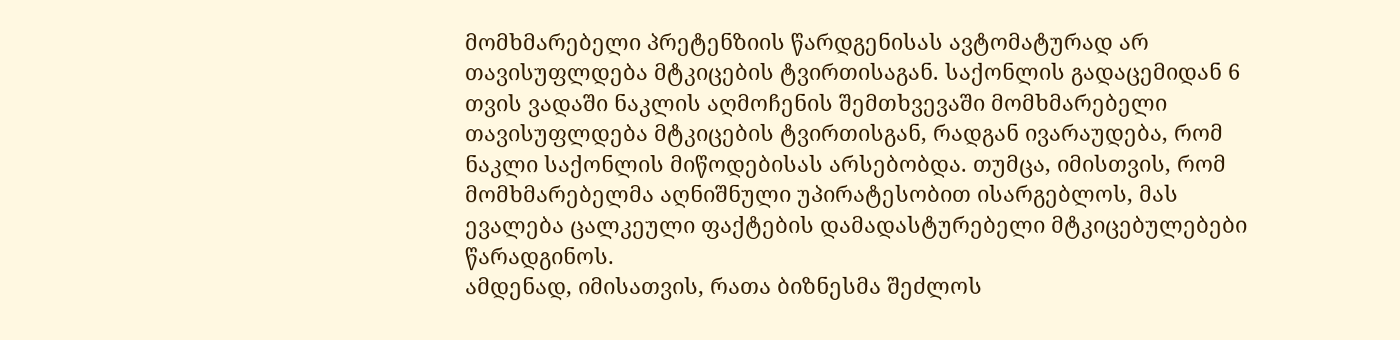მომხმარებელი პრეტენზიის წარდგენისას ავტომატურად არ თავისუფლდება მტკიცების ტვირთისაგან. საქონლის გადაცემიდან 6 თვის ვადაში ნაკლის აღმოჩენის შემთხვევაში მომხმარებელი თავისუფლდება მტკიცების ტვირთისგან, რადგან ივარაუდება, რომ ნაკლი საქონლის მიწოდებისას არსებობდა. თუმცა, იმისთვის, რომ მომხმარებელმა აღნიშნული უპირატესობით ისარგებლოს, მას ევალება ცალკეული ფაქტების დამადასტურებელი მტკიცებულებები წარადგინოს.
ამდენად, იმისათვის, რათა ბიზნესმა შეძლოს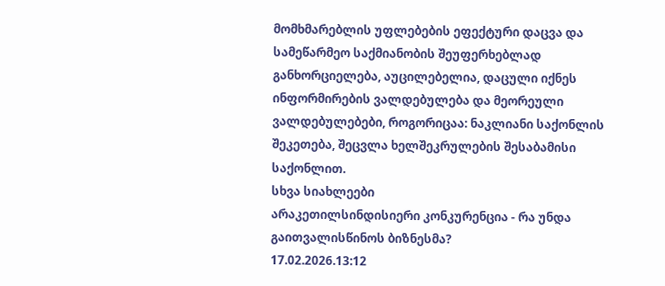მომხმარებლის უფლებების ეფექტური დაცვა და სამეწარმეო საქმიანობის შეუფერხებლად განხორციელება, აუცილებელია, დაცული იქნეს ინფორმირების ვალდებულება და მეორეული ვალდებულებები, როგორიცაა: ნაკლიანი საქონლის შეკეთება, შეცვლა ხელშეკრულების შესაბამისი საქონლით.
სხვა სიახლეები
არაკეთილსინდისიერი კონკურენცია - რა უნდა გაითვალისწინოს ბიზნესმა?
17.02.2026.13:12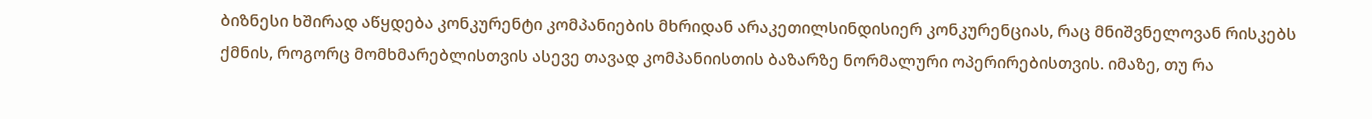ბიზნესი ხშირად აწყდება კონკურენტი კომპანიების მხრიდან არაკეთილსინდისიერ კონკურენციას, რაც მნიშვნელოვან რისკებს ქმნის, როგორც მომხმარებლისთვის ასევე თავად კომპანიისთის ბაზარზე ნორმალური ოპერირებისთვის. იმაზე, თუ რა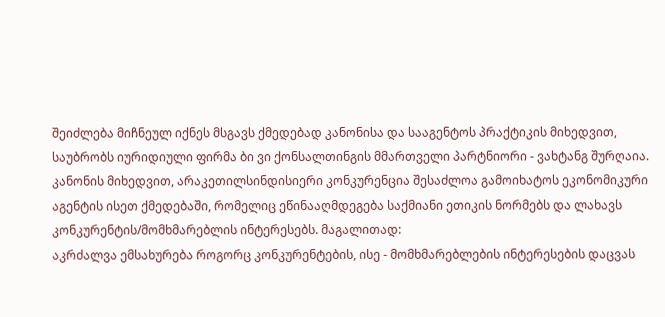შეიძლება მიჩნეულ იქნეს მსგავს ქმედებად კანონისა და სააგენტოს პრაქტიკის მიხედვით, საუბრობს იურიდიული ფირმა ბი ვი ქონსალთინგის მმართველი პარტნიორი - ვახტანგ შურღაია.
კანონის მიხედვით, არაკეთილსინდისიერი კონკურენცია შესაძლოა გამოიხატოს ეკონომიკური აგენტის ისეთ ქმედებაში, რომელიც ეწინააღმდეგება საქმიანი ეთიკის ნორმებს და ლახავს კონკურენტის/მომხმარებლის ინტერესებს. მაგალითად:
აკრძალვა ემსახურება როგორც კონკურენტების, ისე - მომხმარებლების ინტერესების დაცვას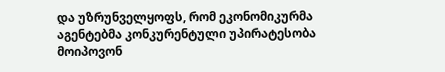და უზრუნველყოფს, რომ ეკონომიკურმა აგენტებმა კონკურენტული უპირატესობა მოიპოვონ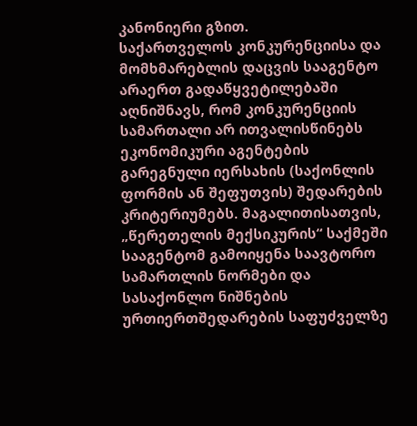კანონიერი გზით.
საქართველოს კონკურენციისა და მომხმარებლის დაცვის სააგენტო არაერთ გადაწყვეტილებაში აღნიშნავს, რომ კონკურენციის სამართალი არ ითვალისწინებს ეკონომიკური აგენტების გარეგნული იერსახის (საქონლის ფორმის ან შეფუთვის) შედარების კრიტერიუმებს. მაგალითისათვის, „წერეთელის მექსიკურის“ საქმეში სააგენტომ გამოიყენა საავტორო სამართლის ნორმები და სასაქონლო ნიშნების ურთიერთშედარების საფუძველზე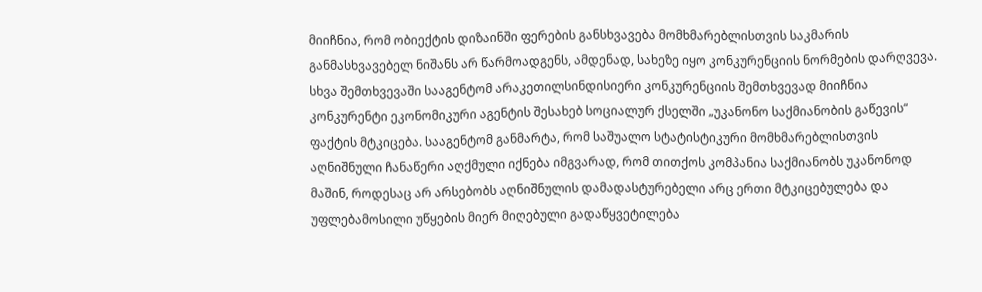მიიჩნია, რომ ობიექტის დიზაინში ფერების განსხვავება მომხმარებლისთვის საკმარის განმასხვავებელ ნიშანს არ წარმოადგენს, ამდენად, სახეზე იყო კონკურენციის ნორმების დარღვევა.
სხვა შემთხვევაში სააგენტომ არაკეთილსინდისიერი კონკურენციის შემთხვევად მიიჩნია კონკურენტი ეკონომიკური აგენტის შესახებ სოციალურ ქსელში „უკანონო საქმიანობის გაწევის“ ფაქტის მტკიცება. სააგენტომ განმარტა, რომ საშუალო სტატისტიკური მომხმარებლისთვის აღნიშნული ჩანაწერი აღქმული იქნება იმგვარად, რომ თითქოს კომპანია საქმიანობს უკანონოდ მაშინ, როდესაც არ არსებობს აღნიშნულის დამადასტურებელი არც ერთი მტკიცებულება და უფლებამოსილი უწყების მიერ მიღებული გადაწყვეტილება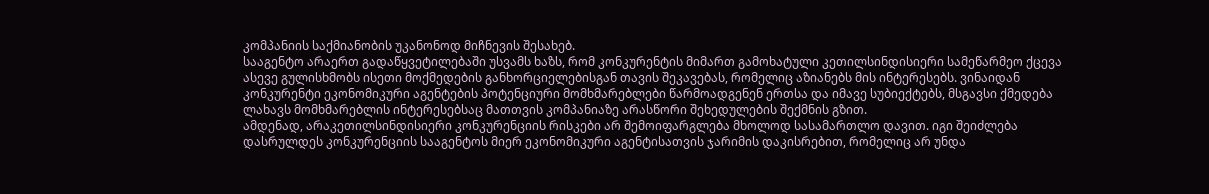კომპანიის საქმიანობის უკანონოდ მიჩნევის შესახებ.
სააგენტო არაერთ გადაწყვეტილებაში უსვამს ხაზს, რომ კონკურენტის მიმართ გამოხატული კეთილსინდისიერი სამეწარმეო ქცევა ასევე გულისხმობს ისეთი მოქმედების განხორციელებისგან თავის შეკავებას, რომელიც აზიანებს მის ინტერესებს. ვინაიდან კონკურენტი ეკონომიკური აგენტების პოტენციური მომხმარებლები წარმოადგენენ ერთსა და იმავე სუბიექტებს, მსგავსი ქმედება ლახავს მომხმარებლის ინტერესებსაც მათთვის კომპანიაზე არასწორი შეხედულების შექმნის გზით.
ამდენად, არაკეთილსინდისიერი კონკურენციის რისკები არ შემოიფარგლება მხოლოდ სასამართლო დავით. იგი შეიძლება დასრულდეს კონკურენციის სააგენტოს მიერ ეკონომიკური აგენტისათვის ჯარიმის დაკისრებით, რომელიც არ უნდა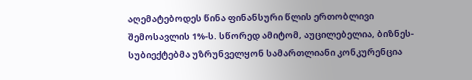აღემატებოდეს წინა ფინანსური წლის ერთობლივი შემოსავლის 1%-ს. სწორედ ამიტომ, აუცილებელია, ბიზნეს-სუბიექტებმა უზრუნველყონ სამართლიანი კონკურენცია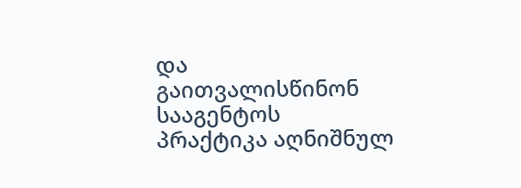და გაითვალისწინონ სააგენტოს პრაქტიკა აღნიშნულ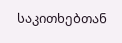საკითხებთან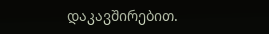დაკავშირებით.